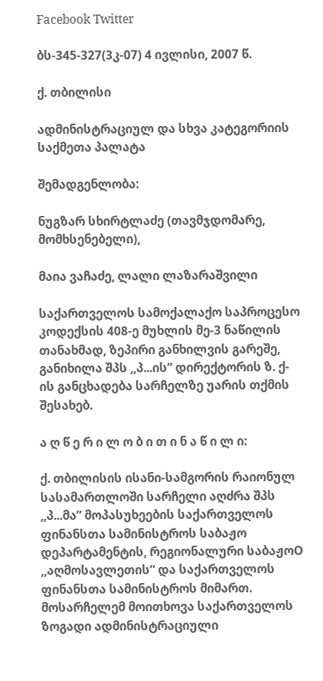Facebook Twitter

ბს-345-327(3კ-07) 4 ივლისი, 2007 წ.

ქ. თბილისი

ადმინისტრაციულ და სხვა კატეგორიის საქმეთა პალატა

შემადგენლობა:

ნუგზარ სხირტლაძე (თავმჯდომარე, მომხსენებელი),

მაია ვაჩაძე, ლალი ლაზარაშვილი

საქართველოს სამოქალაქო საპროცესო კოდექსის 408-ე მუხლის მე-3 ნაწილის თანახმად, ზეპირი განხილვის გარეშე, განიხილა შპს ,,პ...ის” დირექტორის ზ. ქ-ის განცხადება სარჩელზე უარის თქმის შესახებ.

ა ღ წ ე რ ი ლ ო ბ ი თ ი ნ ა წ ი ლ ი:

ქ. თბილისის ისანი-სამგორის რაიონულ სასამართლოში სარჩელი აღძრა შპს ,,პ...მა” მოპასუხეების საქართველოს ფინანსთა სამინისტროს საბაჟო დეპარტამენტის, რეგიონალური საბაჟოO ,,აღმოსავლეთის” და საქართველოს ფინანსთა სამინისტროს მიმართ. მოსარჩელემ მოითხოვა საქართველოს ზოგადი ადმინისტრაციული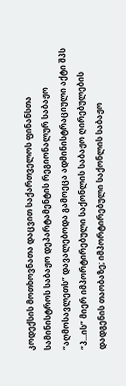კოდექსის მოთხოვნათა დაცვით საქართველოს ფინანსთა სამინისტროს საბაჟო დეპარტამენტის რეგიონალურ საბაჟო “აღმოსავლეთს” დავალებოდა გამოეცა ადმინისტრაციული აქტი შპს “პ...ის” მიერ იმპორტირებული საქონლის საბაჟო ღირებულების დადგენის თაობაზე; იმპორტირებული საქონლის საბაჟო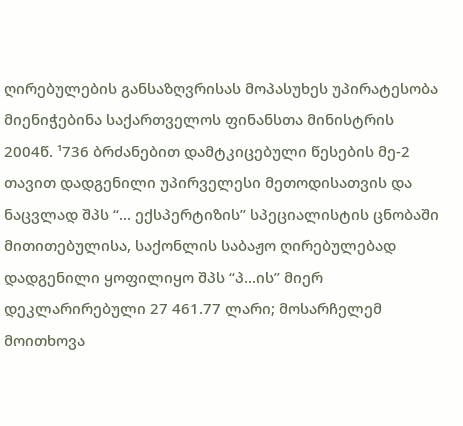ღირებულების განსაზღვრისას მოპასუხეს უპირატესობა მიენიჭებინა საქართველოს ფინანსთა მინისტრის 2004წ. ¹736 ბრძანებით დამტკიცებული წესების მე-2 თავით დადგენილი უპირველესი მეთოდისათვის და ნაცვლად შპს “... ექსპერტიზის” სპეციალისტის ცნობაში მითითებულისა, საქონლის საბაჟო ღირებულებად დადგენილი ყოფილიყო შპს “პ...ის” მიერ დეკლარირებული 27 461.77 ლარი; მოსარჩელემ მოითხოვა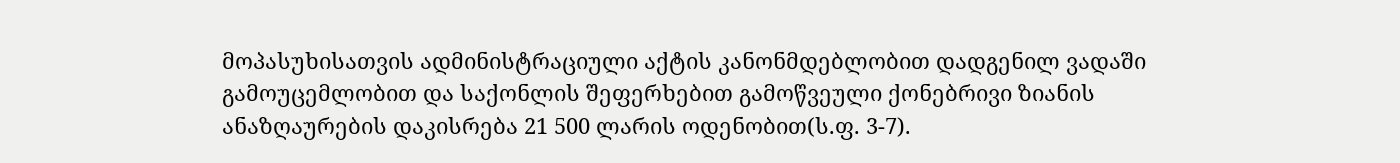მოპასუხისათვის ადმინისტრაციული აქტის კანონმდებლობით დადგენილ ვადაში გამოუცემლობით და საქონლის შეფერხებით გამოწვეული ქონებრივი ზიანის ანაზღაურების დაკისრება 21 500 ლარის ოდენობით(ს.ფ. 3-7).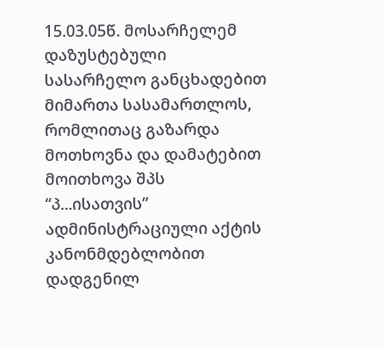15.03.05წ. მოსარჩელემ დაზუსტებული სასარჩელო განცხადებით მიმართა სასამართლოს, რომლითაც გაზარდა მოთხოვნა და დამატებით მოითხოვა შპს “პ...ისათვის” ადმინისტრაციული აქტის კანონმდებლობით დადგენილ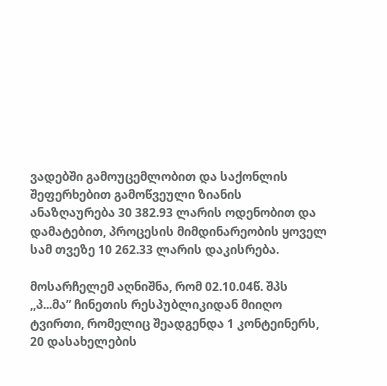ვადებში გამოუცემლობით და საქონლის შეფერხებით გამოწვეული ზიანის ანაზღაურება 30 382.93 ლარის ოდენობით და დამატებით, პროცესის მიმდინარეობის ყოველ სამ თვეზე 10 262.33 ლარის დაკისრება.

მოსარჩელემ აღნიშნა, რომ 02.10.04წ. შპს ,,პ...მა” ჩინეთის რესპუბლიკიდან მიიღო ტვირთი, რომელიც შეადგენდა 1 კონტეინერს, 20 დასახელების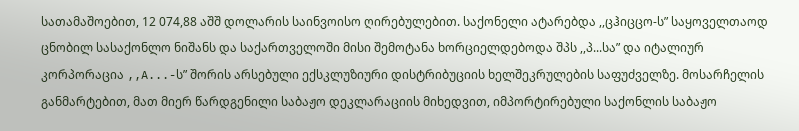სათამაშოებით, 12 074,88 აშშ დოლარის საინვოისო ღირებულებით. საქონელი ატარებდა ,,ცჰიცცო-ს” საყოველთაოდ ცნობილ სასაქონლო ნიშანს და საქართველოში მისი შემოტანა ხორციელდებოდა შპს ,,პ...სა” და იტალიურ კორპორაცია ,,A...-ს” შორის არსებული ექსკლუზიური დისტრიბუციის ხელშეკრულების საფუძველზე. მოსარჩელის განმარტებით, მათ მიერ წარდგენილი საბაჟო დეკლარაციის მიხედვით, იმპორტირებული საქონლის საბაჟო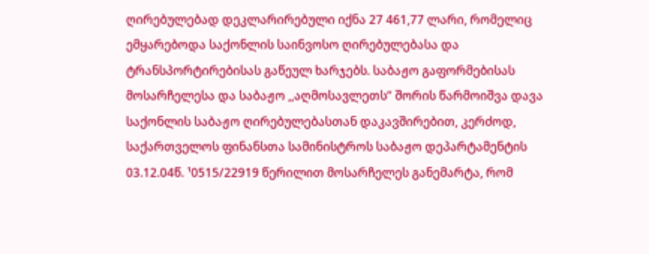ღირებულებად დეკლარირებული იქნა 27 461,77 ლარი, რომელიც ემყარებოდა საქონლის საინვოსო ღირებულებასა და ტრანსპორტირებისას გაწეულ ხარჯებს. საბაჟო გაფორმებისას მოსარჩელესა და საბაჟო ,,აღმოსავლეთს” შორის წარმოიშვა დავა საქონლის საბაჟო ღირებულებასთან დაკავშირებით, კერძოდ, საქართველოს ფინანსთა სამინისტროს საბაჟო დეპარტამენტის 03.12.04წ. ¹0515/22919 წერილით მოსარჩელეს განემარტა, რომ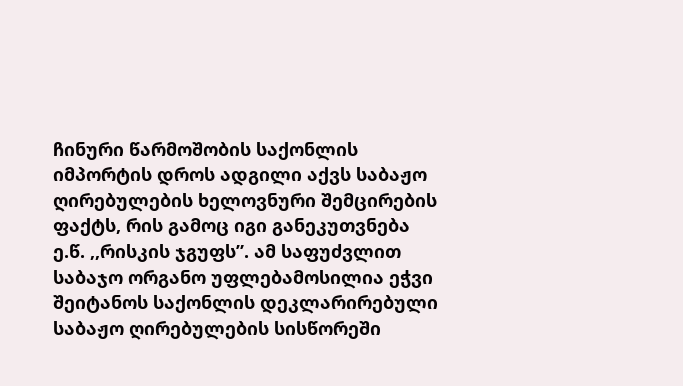ჩინური წარმოშობის საქონლის იმპორტის დროს ადგილი აქვს საბაჟო ღირებულების ხელოვნური შემცირების ფაქტს, რის გამოც იგი განეკუთვნება ე.წ. ,,რისკის ჯგუფს”. ამ საფუძვლით საბაჯო ორგანო უფლებამოსილია ეჭვი შეიტანოს საქონლის დეკლარირებული საბაჟო ღირებულების სისწორეში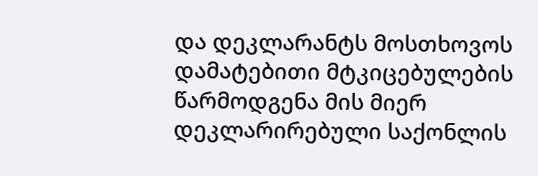და დეკლარანტს მოსთხოვოს დამატებითი მტკიცებულების წარმოდგენა მის მიერ დეკლარირებული საქონლის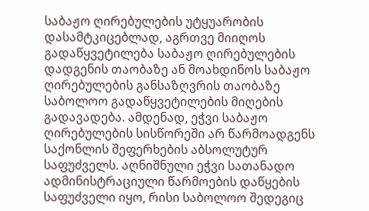საბაჟო ღირებულების უტყუარობის დასამტკიცებლად, აგრთვე მიიღოს გადაწყვეტილება საბაჟო ღირებულების დადგენის თაობაზე ან მოახდინოს საბაჟო ღირებულების განსაზღვრის თაობაზე საბოლოო გადაწყვეტილების მიღების გადავადება. ამდენად, ეჭვი საბაჟო ღირებულების სისწორეში არ წარმოადგენს საქონლის შეფერხების აბსოლუტურ საფუძველს. აღნიშნული ეჭვი სათანადო ადმინისტრაციული წარმოების დაწყების საფუძველი იყო, რისი საბოლოო შედეგიც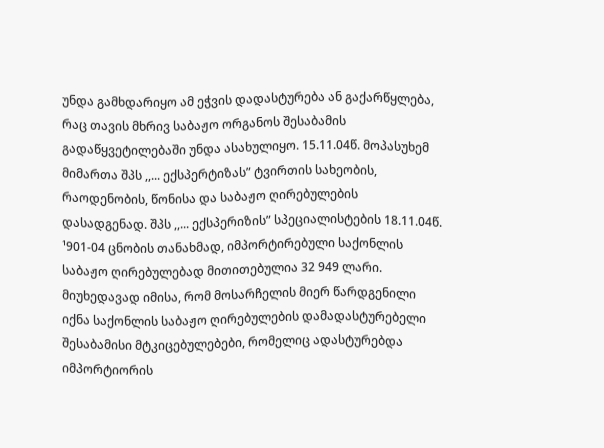უნდა გამხდარიყო ამ ეჭვის დადასტურება ან გაქარწყლება, რაც თავის მხრივ საბაჟო ორგანოს შესაბამის გადაწყვეტილებაში უნდა ასახულიყო. 15.11.04წ. მოპასუხემ მიმართა შპს ,,... ექსპერტიზას” ტვირთის სახეობის, რაოდენობის, წონისა და საბაჟო ღირებულების დასადგენად. შპს ,,... ექსპერიზის” სპეციალისტების 18.11.04წ. ¹901-04 ცნობის თანახმად, იმპორტირებული საქონლის საბაჟო ღირებულებად მითითებულია 32 949 ლარი. მიუხედავად იმისა, რომ მოსარჩელის მიერ წარდგენილი იქნა საქონლის საბაჟო ღირებულების დამადასტურებელი შესაბამისი მტკიცებულებები, რომელიც ადასტურებდა იმპორტიორის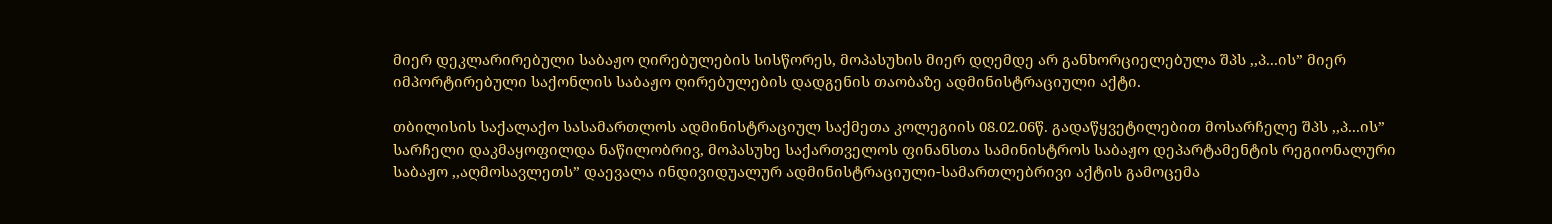მიერ დეკლარირებული საბაჟო ღირებულების სისწორეს, მოპასუხის მიერ დღემდე არ განხორციელებულა შპს ,,პ...ის” მიერ იმპორტირებული საქონლის საბაჟო ღირებულების დადგენის თაობაზე ადმინისტრაციული აქტი.

თბილისის საქალაქო სასამართლოს ადმინისტრაციულ საქმეთა კოლეგიის 08.02.06წ. გადაწყვეტილებით მოსარჩელე შპს ,,პ...ის” სარჩელი დაკმაყოფილდა ნაწილობრივ, მოპასუხე საქართველოს ფინანსთა სამინისტროს საბაჟო დეპარტამენტის რეგიონალური საბაჟო ,,აღმოსავლეთს” დაევალა ინდივიდუალურ ადმინისტრაციული-სამართლებრივი აქტის გამოცემა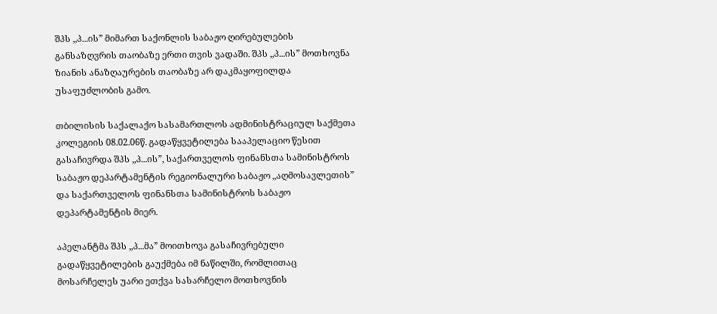შპს ,,პ...ის” მიმართ საქონლის საბაჟო ღირებულების განსაზღვრის თაობაზე ერთი თვის ვადაში. შპს ,,პ...ის” მოთხოვნა ზიანის ანაზღაურების თაობაზე არ დაკმაყოფილდა უსაფუძლობის გამო.

თბილისის საქალაქო სასამართლოს ადმინისტრაციულ საქმეთა კოლეგიის 08.02.06წ. გადაწყვეტილება სააპელაციო წესით გასაჩივრდა შპს ,,პ...ის”, საქართველოს ფინანსთა სამინისტროს საბაჟო დეპარტამენტის რეგიონალური საბაჟო ,,აღმოსავლეთის” და საქართველოს ფინანსთა სამინისტროს საბაჟო დეპარტამენტის მიერ.

აპელანტმა შპს ,,პ...მა” მოითხოვა გასაჩივრებული გადაწყვეტილების გაუქმება იმ ნაწილში, რომლითაც მოსარჩელეს უარი ეთქვა სასარჩელო მოთხოვნის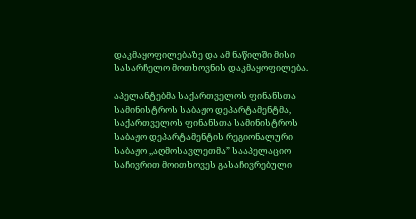დაკმაყოფილებაზე და ამ ნაწილში მისი სასარჩელო მოთხოვნის დაკმაყოფილება.

აპელანტებმა საქართველოს ფინანსთა სამინისტროს საბაჟო დეპარტამენტმა, საქართველოს ფინანსთა სამინისტროს საბაჟო დეპარტამენტის რეგიონალური საბაჟო ,,აღმოსავლეთმა” სააპელაციო საჩივრით მოითხოვეს გასაჩივრებული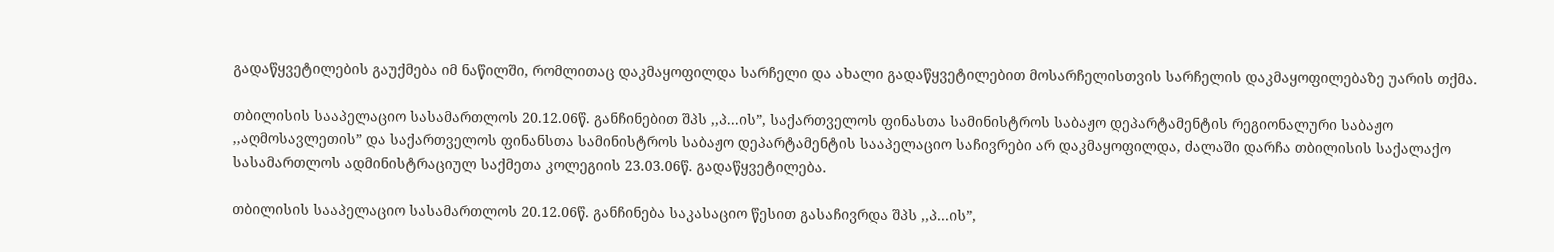გადაწყვეტილების გაუქმება იმ ნაწილში, რომლითაც დაკმაყოფილდა სარჩელი და ახალი გადაწყვეტილებით მოსარჩელისთვის სარჩელის დაკმაყოფილებაზე უარის თქმა.

თბილისის სააპელაციო სასამართლოს 20.12.06წ. განჩინებით შპს ,,პ...ის”, საქართველოს ფინასთა სამინისტროს საბაჟო დეპარტამენტის რეგიონალური საბაჟო ,,აღმოსავლეთის” და საქართველოს ფინანსთა სამინისტროს საბაჟო დეპარტამენტის სააპელაციო საჩივრები არ დაკმაყოფილდა, ძალაში დარჩა თბილისის საქალაქო სასამართლოს ადმინისტრაციულ საქმეთა კოლეგიის 23.03.06წ. გადაწყვეტილება.

თბილისის სააპელაციო სასამართლოს 20.12.06წ. განჩინება საკასაციო წესით გასაჩივრდა შპს ,,პ...ის”,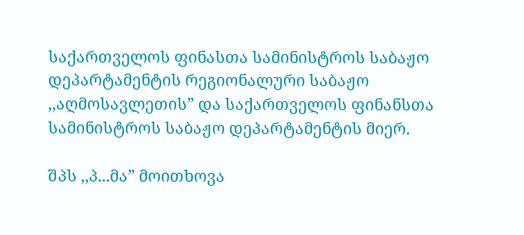საქართველოს ფინასთა სამინისტროს საბაჟო დეპარტამენტის რეგიონალური საბაჟო ,,აღმოსავლეთის” და საქართველოს ფინანსთა სამინისტროს საბაჟო დეპარტამენტის მიერ.

შპს ,,პ...მა” მოითხოვა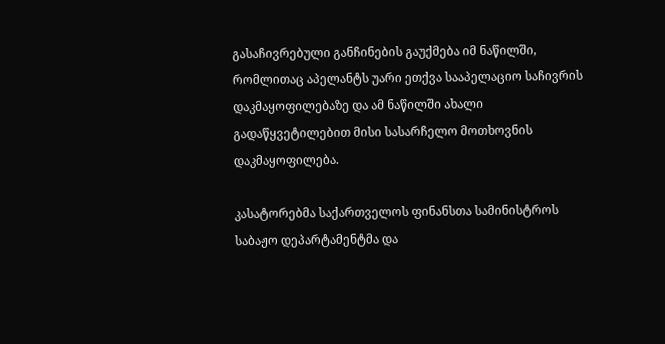გასაჩივრებული განჩინების გაუქმება იმ ნაწილში, რომლითაც აპელანტს უარი ეთქვა სააპელაციო საჩივრის დაკმაყოფილებაზე და ამ ნაწილში ახალი გადაწყვეტილებით მისი სასარჩელო მოთხოვნის დაკმაყოფილება.

კასატორებმა საქართველოს ფინანსთა სამინისტროს საბაჟო დეპარტამენტმა და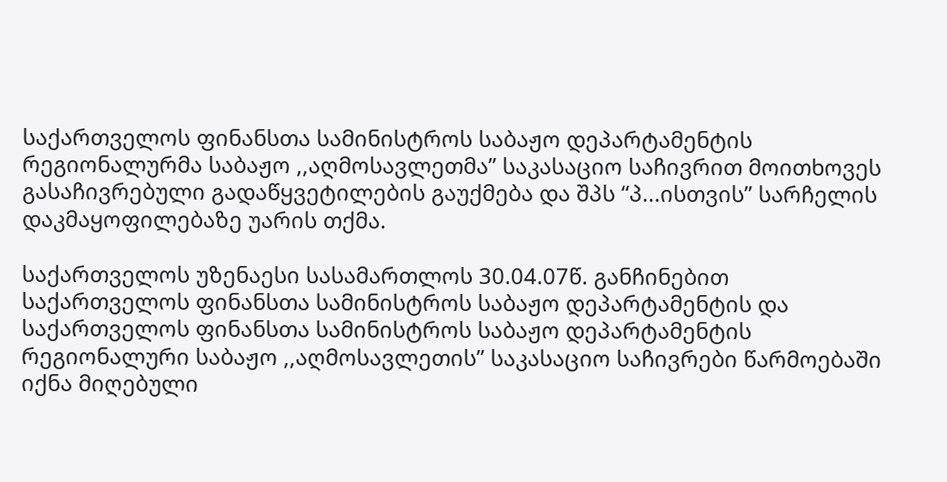საქართველოს ფინანსთა სამინისტროს საბაჟო დეპარტამენტის რეგიონალურმა საბაჟო ,,აღმოსავლეთმა” საკასაციო საჩივრით მოითხოვეს გასაჩივრებული გადაწყვეტილების გაუქმება და შპს “პ...ისთვის” სარჩელის დაკმაყოფილებაზე უარის თქმა.

საქართველოს უზენაესი სასამართლოს 30.04.07წ. განჩინებით საქართველოს ფინანსთა სამინისტროს საბაჟო დეპარტამენტის და საქართველოს ფინანსთა სამინისტროს საბაჟო დეპარტამენტის რეგიონალური საბაჟო ,,აღმოსავლეთის” საკასაციო საჩივრები წარმოებაში იქნა მიღებული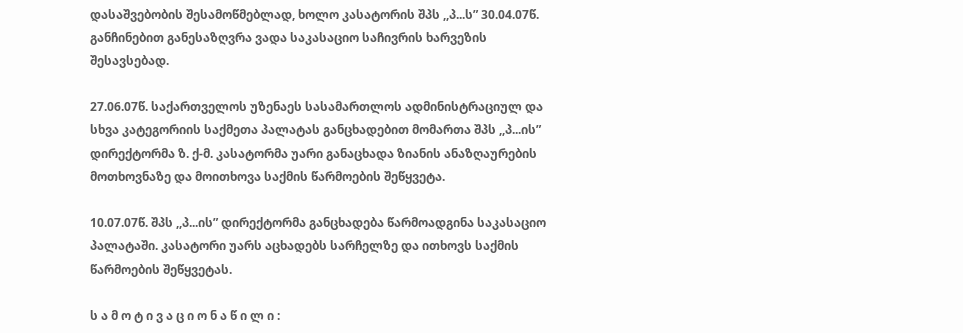დასაშვებობის შესამოწმებლად, ხოლო კასატორის შპს ,,პ...ს” 30.04.07წ. განჩინებით განესაზღვრა ვადა საკასაციო საჩივრის ხარვეზის შესავსებად.

27.06.07წ. საქართველოს უზენაეს სასამართლოს ადმინისტრაციულ და სხვა კატეგორიის საქმეთა პალატას განცხადებით მომართა შპს ,,პ...ის” დირექტორმა ზ. ქ-მ. კასატორმა უარი განაცხადა ზიანის ანაზღაურების მოთხოვნაზე და მოითხოვა საქმის წარმოების შეწყვეტა.

10.07.07წ. შპს ,,პ...ის” დირექტორმა განცხადება წარმოადგინა საკასაციო პალატაში. კასატორი უარს აცხადებს სარჩელზე და ითხოვს საქმის წარმოების შეწყვეტას.

ს ა მ ო ტ ი ვ ა ც ი ო ნ ა წ ი ლ ი :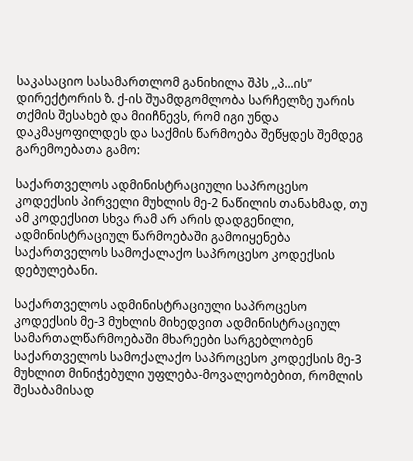საკასაციო სასამართლომ განიხილა შპს ,,პ...ის” დირექტორის ზ. ქ-ის შუამდგომლობა სარჩელზე უარის თქმის შესახებ და მიიჩნევს, რომ იგი უნდა დაკმაყოფილდეს და საქმის წარმოება შეწყდეს შემდეგ გარემოებათა გამო:

საქართველოს ადმინისტრაციული საპროცესო კოდექსის პირველი მუხლის მე-2 ნაწილის თანახმად, თუ ამ კოდექსით სხვა რამ არ არის დადგენილი, ადმინისტრაციულ წარმოებაში გამოიყენება საქართველოს სამოქალაქო საპროცესო კოდექსის დებულებანი.

საქართველოს ადმინისტრაციული საპროცესო კოდექსის მე-3 მუხლის მიხედვით ადმინისტრაციულ სამართალწარმოებაში მხარეები სარგებლობენ საქართველოს სამოქალაქო საპროცესო კოდექსის მე-3 მუხლით მინიჭებული უფლება-მოვალეობებით, რომლის შესაბამისად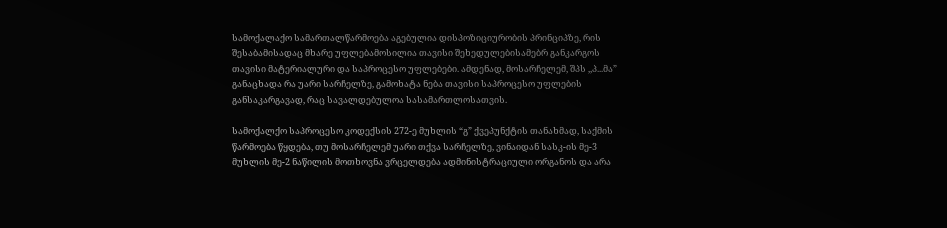სამოქალაქო სამართალწარმოება აგებულია დისპოზიციურობის პრინციპზე, რის შესაბამისადაც მხარე უფლებამოსილია თავისი შეხედულებისამებრ განკარგოს თავისი მატერიალური და საპროცესო უფლებები. ამდენად, მოსარჩელემ, შპს ,,პ...მა” განაცხადა რა უარი სარჩელზე, გამოხატა ნება თავისი საპროცესო უფლების განსაკარგავად, რაც სავალდებულოა სასამართლოსათვის.

სამოქალქო საპროცესო კოდექსის 272-ე მუხლის “გ” ქვეპუნქტის თანახმად, საქმის წარმოება წყდება, თუ მოსარჩელემ უარი თქვა სარჩელზე, ვინაიდან სასკ-ის მე-3 მუხლის მე-2 ნაწილის მოთხოვნა ვრცელდება ადმინისტრაციული ორგანოს და არა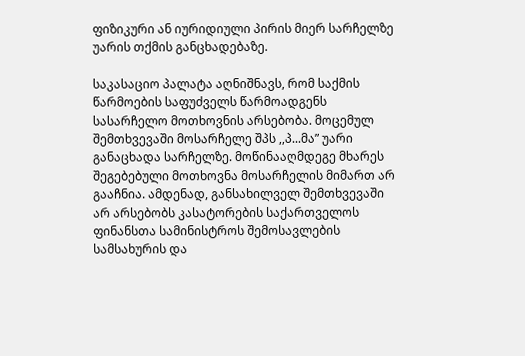ფიზიკური ან იურიდიული პირის მიერ სარჩელზე უარის თქმის განცხადებაზე.

საკასაციო პალატა აღნიშნავს, რომ საქმის წარმოების საფუძველს წარმოადგენს სასარჩელო მოთხოვნის არსებობა. მოცემულ შემთხვევაში მოსარჩელე შპს ,,პ...მა” უარი განაცხადა სარჩელზე. მოწინააღმდეგე მხარეს შეგებებული მოთხოვნა მოსარჩელის მიმართ არ გააჩნია. ამდენად, განსახილველ შემთხვევაში არ არსებობს კასატორების საქართველოს ფინანსთა სამინისტროს შემოსავლების სამსახურის და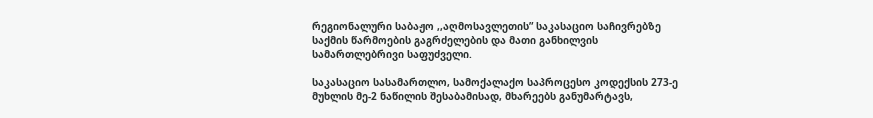რეგიონალური საბაჟო ,,აღმოსავლეთის” საკასაციო საჩივრებზე საქმის წარმოების გაგრძელების და მათი განხილვის სამართლებრივი საფუძველი.

საკასაციო სასამართლო, სამოქალაქო საპროცესო კოდექსის 273-ე მუხლის მე-2 ნაწილის შესაბამისად, მხარეებს განუმარტავს,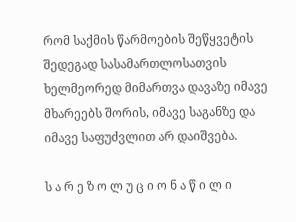რომ საქმის წარმოების შეწყვეტის შედეგად სასამართლოსათვის ხელმეორედ მიმართვა დავაზე იმავე მხარეებს შორის, იმავე საგანზე და იმავე საფუძვლით არ დაიშვება.

ს ა რ ე ზ ო ლ უ ც ი ო ნ ა წ ი ლ ი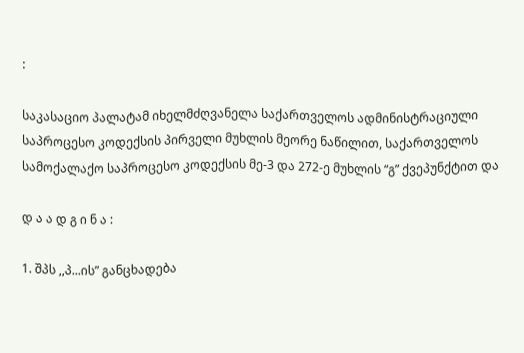:

საკასაციო პალატამ იხელმძღვანელა საქართველოს ადმინისტრაციული საპროცესო კოდექსის პირველი მუხლის მეორე ნაწილით, საქართველოს სამოქალაქო საპროცესო კოდექსის მე-3 და 272-ე მუხლის “გ” ქვეპუნქტით და

დ ა ა დ გ ი ნ ა :

1. შპს ,,პ...ის” განცხადება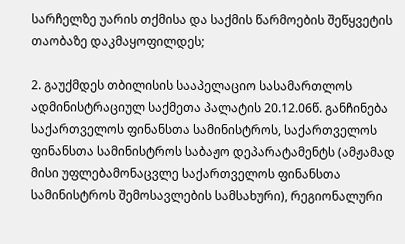სარჩელზე უარის თქმისა და საქმის წარმოების შეწყვეტის თაობაზე დაკმაყოფილდეს;

2. გაუქმდეს თბილისის სააპელაციო სასამართლოს ადმინისტრაციულ საქმეთა პალატის 20.12.06წ. განჩინება საქართველოს ფინანსთა სამინისტროს, საქართველოს ფინანსთა სამინისტროს საბაჟო დეპარატამენტს (ამჟამად მისი უფლებამონაცვლე საქართველოს ფინანსთა სამინისტროს შემოსავლების სამსახური), რეგიონალური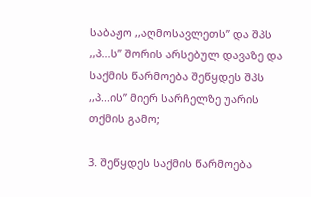საბაჟო ,,აღმოსავლეთს” და შპს ,,პ...ს” შორის არსებულ დავაზე და საქმის წარმოება შეწყდეს შპს ,,პ...ის” მიერ სარჩელზე უარის თქმის გამო;

3. შეწყდეს საქმის წარმოება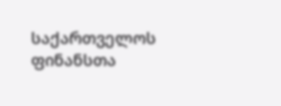საქართველოს ფინანსთა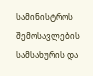სამინისტროს შემოსავლების სამსახურის და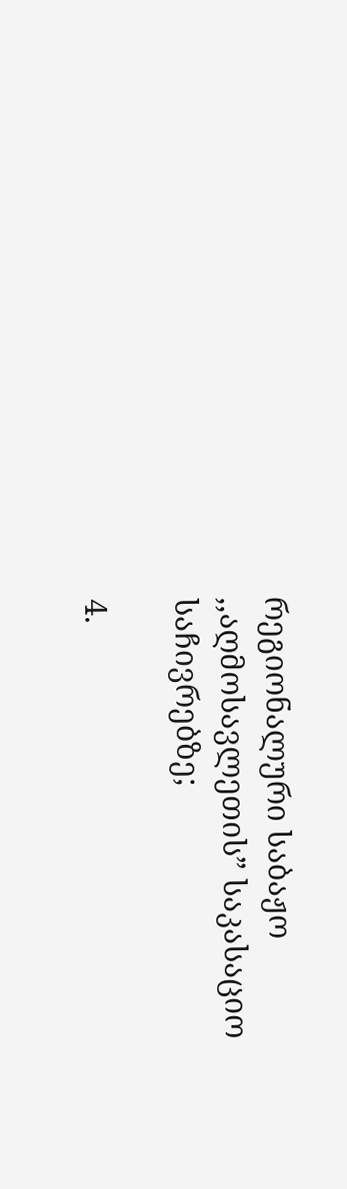რეგიონალური საბაჟო ,,აღმოსავლეთის” საკასაციო საჩივრებზე;

4.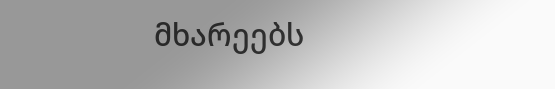მხარეებს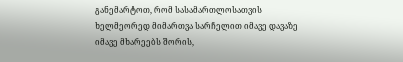განემარტოთ, რომ სასამართლოსათვის ხელმეორედ მიმართვა სარჩელით იმავე დავაზე იმავე მხარეებს შორის,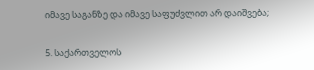იმავე საგანზე და იმავე საფუძვლით არ დაიშვება;

5. საქართველოს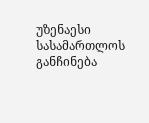უზენაესი სასამართლოს განჩინება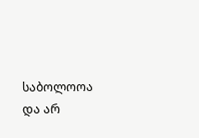საბოლოოა და არ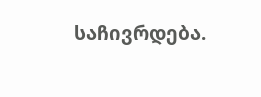საჩივრდება.